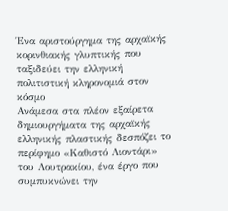Ένα αριστούργημα της αρχαϊκής κορινθιακής γλυπτικής που ταξιδεύει την ελληνική πολιτιστική κληρονομιά στον κόσμο
Ανάμεσα στα πλέον εξαίρετα δημιουργήματα της αρχαϊκής ελληνικής πλαστικής δεσπόζει το περίφημο «Καθιστό Λιοντάρι» του Λουτρακίου, ένα έργο που συμπυκνώνει την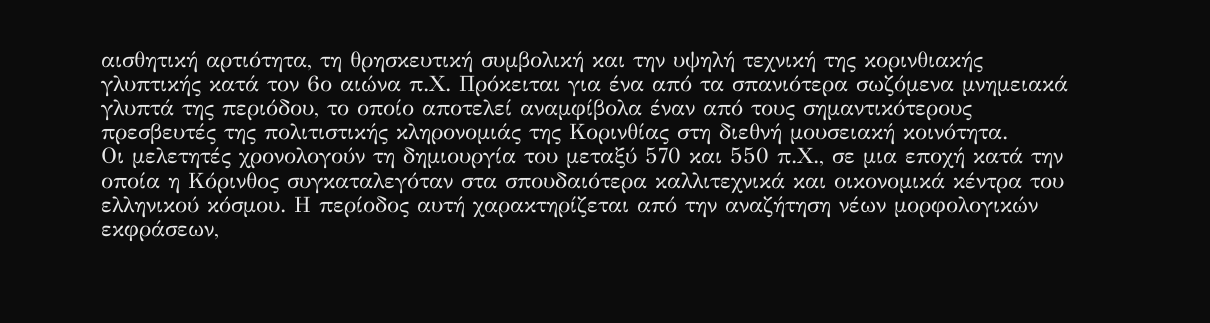αισθητική αρτιότητα, τη θρησκευτική συμβολική και την υψηλή τεχνική της κορινθιακής γλυπτικής κατά τον 6ο αιώνα π.Χ. Πρόκειται για ένα από τα σπανιότερα σωζόμενα μνημειακά γλυπτά της περιόδου, το οποίο αποτελεί αναμφίβολα έναν από τους σημαντικότερους πρεσβευτές της πολιτιστικής κληρονομιάς της Κορινθίας στη διεθνή μουσειακή κοινότητα.
Οι μελετητές χρονολογούν τη δημιουργία του μεταξύ 570 και 550 π.Χ., σε μια εποχή κατά την οποία η Κόρινθος συγκαταλεγόταν στα σπουδαιότερα καλλιτεχνικά και οικονομικά κέντρα του ελληνικού κόσμου. Η περίοδος αυτή χαρακτηρίζεται από την αναζήτηση νέων μορφολογικών εκφράσεων,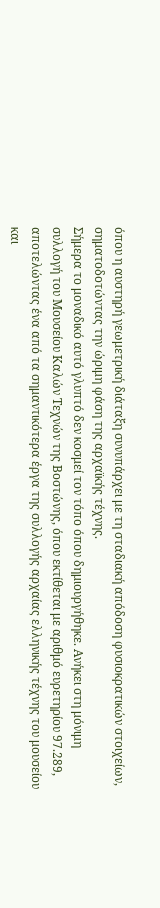όπου η αυστηρή γεωμετρική διάταξη συνυπάρχει με τη σταδιακή απόδοση φυσιοκρατικών στοιχείων, σηματοδοτώντας την ώριμη φάση της αρχαϊκής τέχνης.
Σήμερα το μοναδικό αυτό γλυπτό δεν κοσμεί τον τόπο όπου δημιουργήθηκε. Ανήκει στη μόνιμη συλλογή του Μουσείου Καλών Τεχνών της Βοστώνης, όπου εκτίθεται με αριθμό ευρετηρίου 97.289, αποτελώντας ένα από τα σημαντικότερα έργα της συλλογής αρχαίας ελληνικής τέχνης του μουσείου και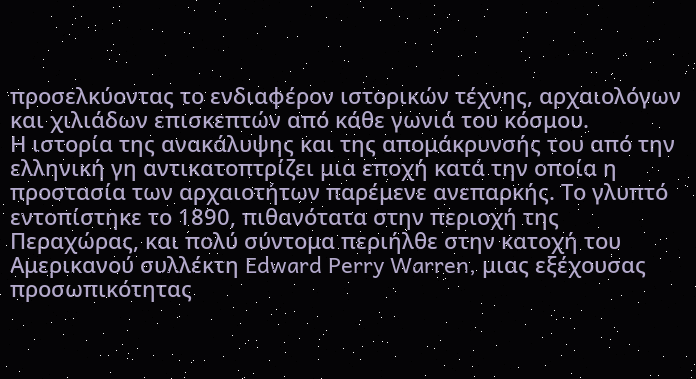προσελκύοντας το ενδιαφέρον ιστορικών τέχνης, αρχαιολόγων και χιλιάδων επισκεπτών από κάθε γωνιά του κόσμου.
Η ιστορία της ανακάλυψης και της απομάκρυνσής του από την ελληνική γη αντικατοπτρίζει μια εποχή κατά την οποία η προστασία των αρχαιοτήτων παρέμενε ανεπαρκής. Το γλυπτό εντοπίστηκε το 1890, πιθανότατα στην περιοχή της Περαχώρας, και πολύ σύντομα περιήλθε στην κατοχή του Αμερικανού συλλέκτη Edward Perry Warren, μιας εξέχουσας προσωπικότητας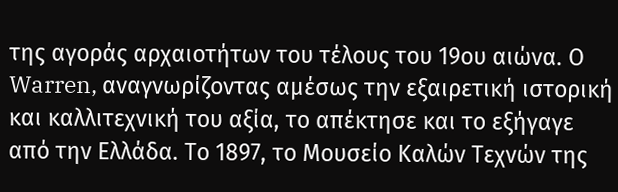της αγοράς αρχαιοτήτων του τέλους του 19ου αιώνα. Ο Warren, αναγνωρίζοντας αμέσως την εξαιρετική ιστορική και καλλιτεχνική του αξία, το απέκτησε και το εξήγαγε από την Ελλάδα. Το 1897, το Μουσείο Καλών Τεχνών της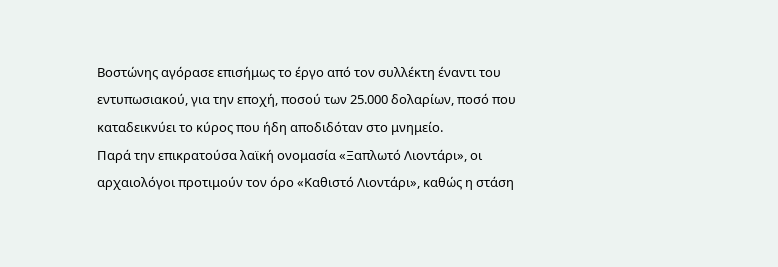Βοστώνης αγόρασε επισήμως το έργο από τον συλλέκτη έναντι του εντυπωσιακού, για την εποχή, ποσού των 25.000 δολαρίων, ποσό που καταδεικνύει το κύρος που ήδη αποδιδόταν στο μνημείο.
Παρά την επικρατούσα λαϊκή ονομασία «Ξαπλωτό Λιοντάρι», οι αρχαιολόγοι προτιμούν τον όρο «Καθιστό Λιοντάρι», καθώς η στάση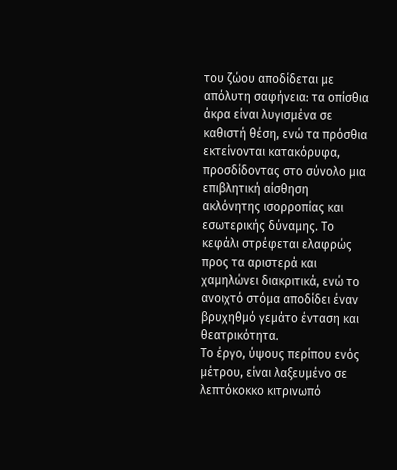του ζώου αποδίδεται με απόλυτη σαφήνεια: τα οπίσθια άκρα είναι λυγισμένα σε καθιστή θέση, ενώ τα πρόσθια εκτείνονται κατακόρυφα, προσδίδοντας στο σύνολο μια επιβλητική αίσθηση ακλόνητης ισορροπίας και εσωτερικής δύναμης. Το κεφάλι στρέφεται ελαφρώς προς τα αριστερά και χαμηλώνει διακριτικά, ενώ το ανοιχτό στόμα αποδίδει έναν βρυχηθμό γεμάτο ένταση και θεατρικότητα.
Το έργο, ύψους περίπου ενός μέτρου, είναι λαξευμένο σε λεπτόκοκκο κιτρινωπό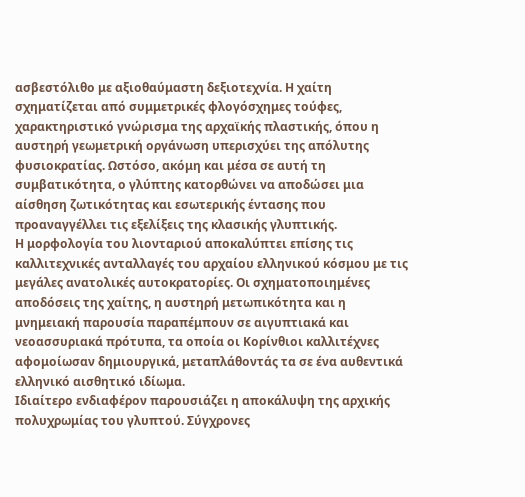ασβεστόλιθο με αξιοθαύμαστη δεξιοτεχνία. Η χαίτη σχηματίζεται από συμμετρικές φλογόσχημες τούφες, χαρακτηριστικό γνώρισμα της αρχαϊκής πλαστικής, όπου η αυστηρή γεωμετρική οργάνωση υπερισχύει της απόλυτης φυσιοκρατίας. Ωστόσο, ακόμη και μέσα σε αυτή τη συμβατικότητα, ο γλύπτης κατορθώνει να αποδώσει μια αίσθηση ζωτικότητας και εσωτερικής έντασης που προαναγγέλλει τις εξελίξεις της κλασικής γλυπτικής.
Η μορφολογία του λιονταριού αποκαλύπτει επίσης τις καλλιτεχνικές ανταλλαγές του αρχαίου ελληνικού κόσμου με τις μεγάλες ανατολικές αυτοκρατορίες. Οι σχηματοποιημένες αποδόσεις της χαίτης, η αυστηρή μετωπικότητα και η μνημειακή παρουσία παραπέμπουν σε αιγυπτιακά και νεοασσυριακά πρότυπα, τα οποία οι Κορίνθιοι καλλιτέχνες αφομοίωσαν δημιουργικά, μεταπλάθοντάς τα σε ένα αυθεντικά ελληνικό αισθητικό ιδίωμα.
Ιδιαίτερο ενδιαφέρον παρουσιάζει η αποκάλυψη της αρχικής πολυχρωμίας του γλυπτού. Σύγχρονες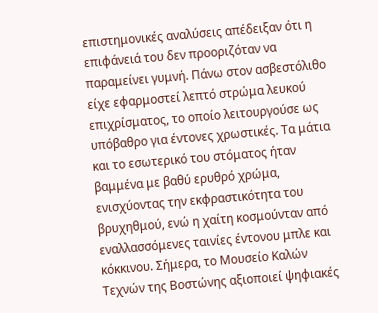επιστημονικές αναλύσεις απέδειξαν ότι η επιφάνειά του δεν προοριζόταν να παραμείνει γυμνή. Πάνω στον ασβεστόλιθο είχε εφαρμοστεί λεπτό στρώμα λευκού επιχρίσματος, το οποίο λειτουργούσε ως υπόβαθρο για έντονες χρωστικές. Τα μάτια και το εσωτερικό του στόματος ήταν βαμμένα με βαθύ ερυθρό χρώμα, ενισχύοντας την εκφραστικότητα του βρυχηθμού, ενώ η χαίτη κοσμούνταν από εναλλασσόμενες ταινίες έντονου μπλε και κόκκινου. Σήμερα, το Μουσείο Καλών Τεχνών της Βοστώνης αξιοποιεί ψηφιακές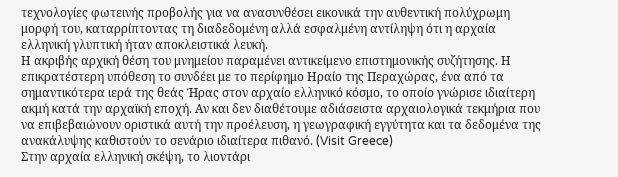τεχνολογίες φωτεινής προβολής για να ανασυνθέσει εικονικά την αυθεντική πολύχρωμη μορφή του, καταρρίπτοντας τη διαδεδομένη αλλά εσφαλμένη αντίληψη ότι η αρχαία ελληνική γλυπτική ήταν αποκλειστικά λευκή.
Η ακριβής αρχική θέση του μνημείου παραμένει αντικείμενο επιστημονικής συζήτησης. Η επικρατέστερη υπόθεση το συνδέει με το περίφημο Ηραίο της Περαχώρας, ένα από τα σημαντικότερα ιερά της θεάς Ήρας στον αρχαίο ελληνικό κόσμο, το οποίο γνώρισε ιδιαίτερη ακμή κατά την αρχαϊκή εποχή. Αν και δεν διαθέτουμε αδιάσειστα αρχαιολογικά τεκμήρια που να επιβεβαιώνουν οριστικά αυτή την προέλευση, η γεωγραφική εγγύτητα και τα δεδομένα της ανακάλυψης καθιστούν το σενάριο ιδιαίτερα πιθανό. (Visit Greece)
Στην αρχαία ελληνική σκέψη, το λιοντάρι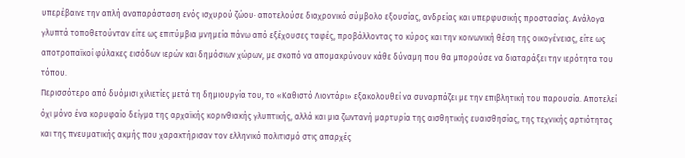υπερέβαινε την απλή αναπαράσταση ενός ισχυρού ζώου· αποτελούσε διαχρονικό σύμβολο εξουσίας, ανδρείας και υπερφυσικής προστασίας. Ανάλογα γλυπτά τοποθετούνταν είτε ως επιτύμβια μνημεία πάνω από εξέχουσες ταφές, προβάλλοντας το κύρος και την κοινωνική θέση της οικογένειας, είτε ως αποτροπαϊκοί φύλακες εισόδων ιερών και δημόσιων χώρων, με σκοπό να απομακρύνουν κάθε δύναμη που θα μπορούσε να διαταράξει την ιερότητα του τόπου.
Περισσότερο από δυόμισι χιλιετίες μετά τη δημιουργία του, το «Καθιστό Λιοντάρι» εξακολουθεί να συναρπάζει με την επιβλητική του παρουσία. Αποτελεί όχι μόνο ένα κορυφαίο δείγμα της αρχαϊκής κορινθιακής γλυπτικής, αλλά και μια ζωντανή μαρτυρία της αισθητικής ευαισθησίας, της τεχνικής αρτιότητας και της πνευματικής ακμής που χαρακτήρισαν τον ελληνικό πολιτισμό στις απαρχές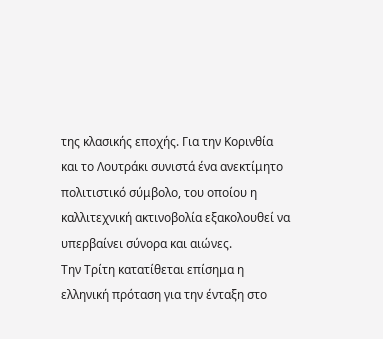της κλασικής εποχής. Για την Κορινθία και το Λουτράκι συνιστά ένα ανεκτίμητο πολιτιστικό σύμβολο, του οποίου η καλλιτεχνική ακτινοβολία εξακολουθεί να υπερβαίνει σύνορα και αιώνες.
Την Τρίτη κατατίθεται επίσημα η ελληνική πρόταση για την ένταξη στο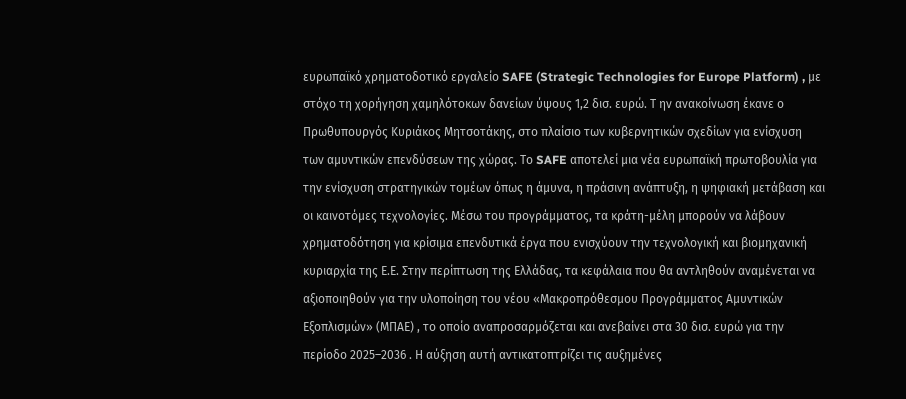ευρωπαϊκό χρηματοδοτικό εργαλείο SAFE (Strategic Technologies for Europe Platform) , με στόχο τη χορήγηση χαμηλότοκων δανείων ύψους 1,2 δισ. ευρώ. Τ ην ανακοίνωση έκανε ο Πρωθυπουργός Κυριάκος Μητσοτάκης, στο πλαίσιο των κυβερνητικών σχεδίων για ενίσχυση των αμυντικών επενδύσεων της χώρας. Το SAFE αποτελεί μια νέα ευρωπαϊκή πρωτοβουλία για την ενίσχυση στρατηγικών τομέων όπως η άμυνα, η πράσινη ανάπτυξη, η ψηφιακή μετάβαση και οι καινοτόμες τεχνολογίες. Μέσω του προγράμματος, τα κράτη-μέλη μπορούν να λάβουν χρηματοδότηση για κρίσιμα επενδυτικά έργα που ενισχύουν την τεχνολογική και βιομηχανική κυριαρχία της Ε.Ε. Στην περίπτωση της Ελλάδας, τα κεφάλαια που θα αντληθούν αναμένεται να αξιοποιηθούν για την υλοποίηση του νέου «Μακροπρόθεσμου Προγράμματος Αμυντικών Εξοπλισμών» (ΜΠΑΕ) , το οποίο αναπροσαρμόζεται και ανεβαίνει στα 30 δισ. ευρώ για την περίοδο 2025–2036 . Η αύξηση αυτή αντικατοπτρίζει τις αυξημένες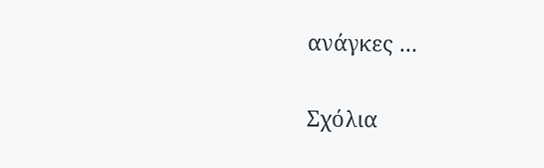ανάγκες ...

Σχόλια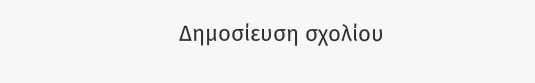Δημοσίευση σχολίου